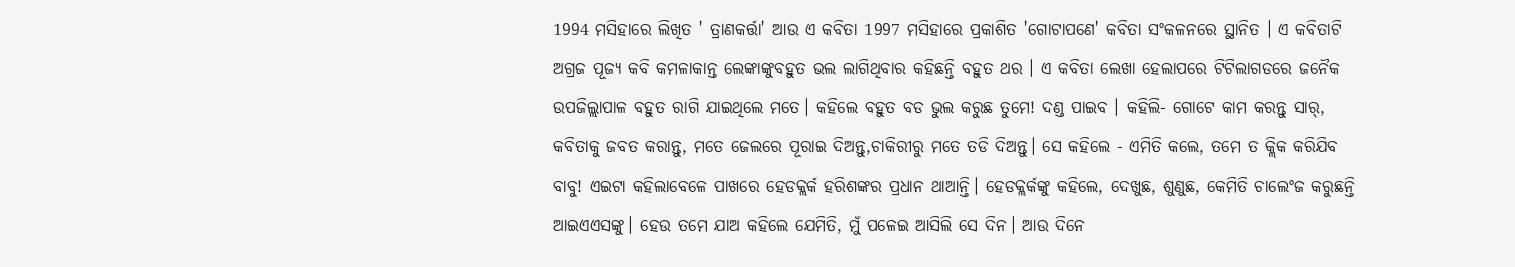1994 ମସିହାରେ ଲିଖିତ ' ତ୍ରାଣକର୍ତ୍ତା' ଆଉ ଏ କବିତା 1997 ମସିହାରେ ପ୍ରକାଶିତ 'ଗୋଟାପଣେ' କବିତା ସଂକଳନରେ ସ୍ଥାନିତ । ଏ କବିତାଟି ଅଗ୍ରଜ ପୂଜ୍ୟ କବି କମଳାକାନ୍ତ ଲେଙ୍କାଙ୍କୁବହୁତ ଭଲ ଲାଗିଥିବାର କହିଛନ୍ତି ବହୁତ ଥର । ଏ କବିତା ଲେଖା ହେଲାପରେ ଟିଟିଲାଗଡରେ ଜନୈକ ଉପଜିଲ୍ଲାପାଳ ବହୁତ ରାଗି ଯାଇଥିଲେ ମତେ। କହିଲେ ବହୁତ ବଡ ଭୁଲ କରୁଛ ତୁମେ! ଦଣ୍ଡ ପାଇବ । କହିଲି- ଗୋଟେ କାମ କରନ୍ତୁ ସାର୍, କବିତାକୁ ଜବତ କରାନ୍ତୁ, ମତେ ଜେଲରେ ପୂରାଇ ଦିଅନ୍ତୁ,ଚାକିରୀରୁ ମତେ ତଡି ଦିଅନ୍ତୁ। ସେ କହିଲେ - ଏମିତି କଲେ, ତମେ ତ କ୍ଲିକ କରିଯିବ ବାବୁ! ଏଇଟା କହିଲାବେଳେ ପାଖରେ ହେଡକ୍ଲର୍କ ହରିଶଙ୍କର ପ୍ରଧାନ ଥାଆନ୍ତି। ହେଡକ୍ଲର୍କଙ୍କୁ କହିଲେ, ଦେଖୁଛ, ଶୁଣୁଛ, କେମିତି ଚାଲେଂଜ କରୁଛନ୍ତି ଆଇଏଏସଙ୍କୁ। ହେଉ ତମେ ଯାଅ କହିଲେ ଯେମିତି, ମୁଁ ପଳେଇ ଆସିଲି ସେ ଦିନ। ଆଉ ଦିନେ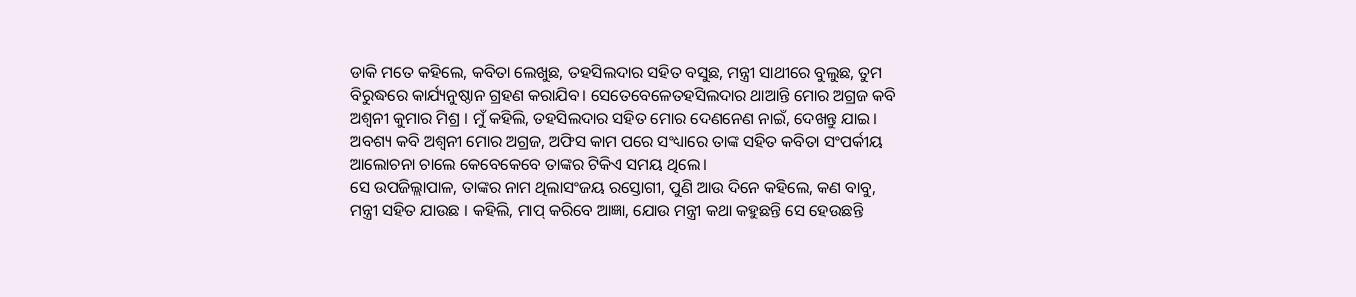ଡାକି ମତେ କହିଲେ, କବିତା ଲେଖୁଛ, ତହସିଲଦାର ସହିତ ବସୁଛ, ମନ୍ତ୍ରୀ ସାଥୀରେ ବୁଲୁଛ, ତୁମ ବିରୁଦ୍ଧରେ କାର୍ଯ୍ୟନୁଷ୍ଠାନ ଗ୍ରହଣ କରାଯିବ। ସେତେବେଳେତହସିଲଦାର ଥାଆନ୍ତି ମୋର ଅଗ୍ରଜ କବି ଅଶ୍ୱନୀ କୁମାର ମିଶ୍ର । ମୁଁ କହିଲି, ତହସିଲଦାର ସହିତ ମୋର ଦେଣନେଣ ନାଇଁ, ଦେଖନ୍ତୁ ଯାଇ। ଅବଶ୍ୟ କବି ଅଶ୍ୱନୀ ମୋର ଅଗ୍ରଜ, ଅଫିସ କାମ ପରେ ସଂଧ୍ୟାରେ ତାଙ୍କ ସହିତ କବିତା ସଂପର୍କୀୟ ଆଲୋଚନା ଚାଲେ କେବେକେବେ ତାଙ୍କର ଟିକିଏ ସମୟ ଥିଲେ।
ସେ ଉପଜିଲ୍ଲାପାଳ, ତାଙ୍କର ନାମ ଥିଲାସଂଜୟ ରସ୍ତୋଗୀ, ପୁଣି ଆଉ ଦିନେ କହିଲେ, କଣ ବାବୁ, ମନ୍ତ୍ରୀ ସହିତ ଯାଉଛ । କହିଲି, ମାପ୍ କରିବେ ଆଜ୍ଞା, ଯୋଉ ମନ୍ତ୍ରୀ କଥା କହୁଛନ୍ତି ସେ ହେଉଛନ୍ତି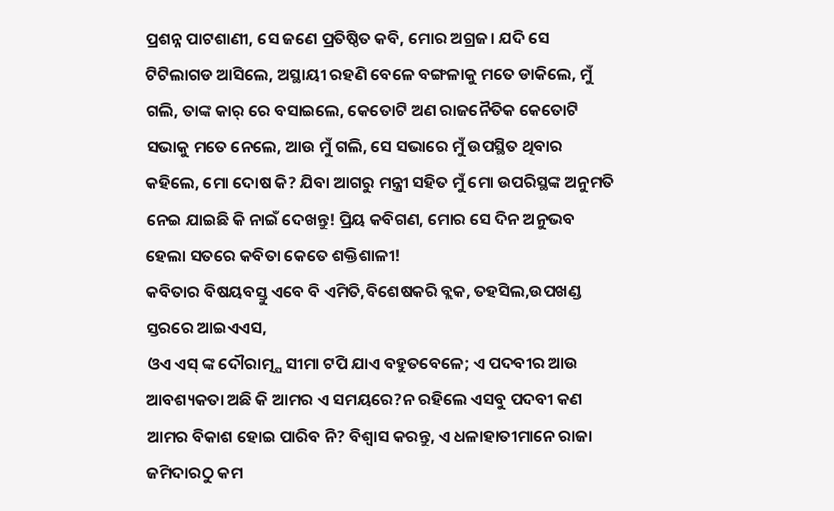ପ୍ରଶନ୍ନ ପାଟଶାଣୀ, ସେ ଜଣେ ପ୍ରତିଷ୍ଠିତ କବି, ମୋର ଅଗ୍ରଜ। ଯଦି ସେ ଟିଟିଲାଗଡ ଆସିଲେ, ଅସ୍ଥାୟୀ ରହଣି ବେଳେ ବଙ୍ଗଳାକୁ ମତେ ଡାକିଲେ, ମୁଁ ଗଲି, ତାଙ୍କ କାର୍ ରେ ବସାଇଲେ, କେତୋଟି ଅଣ ରାଜନୈତିକ କେତୋଟି ସଭାକୁ ମତେ ନେଲେ, ଆଉ ମୁଁ ଗଲି, ସେ ସଭାରେ ମୁଁ ଉପସ୍ଥିତ ଥିବାର କହିଲେ, ମୋ ଦୋଷ କି? ଯିବା ଆଗରୁ ମନ୍ତ୍ରୀ ସହିତ ମୁଁ ମୋ ଉପରିସ୍ଥଙ୍କ ଅନୁମତି ନେଇ ଯାଇଛି କି ନାଇଁ ଦେଖନ୍ତୁ! ପ୍ରିୟ କବିଗଣ, ମୋର ସେ ଦିନ ଅନୁଭବ ହେଲା ସତରେ କବିତା କେତେ ଶକ୍ତିଶାଳୀ!
କବିତାର ବିଷୟବସ୍ତୁ ଏବେ ବି ଏମିତି,ବିଶେଷକରି ବ୍ଲକ, ତହସିଲ,ଉପଖଣ୍ଡ ସ୍ତରରେ ଆଇଏଏସ,
ଓଏ ଏସ୍ ଙ୍କ ଦୌରାତ୍ମ୍ଯ ସୀମା ଟପି ଯାଏ ବହୁତବେଳେ; ଏ ପଦବୀର ଆଉ ଆବଶ୍ୟକତା ଅଛି କି ଆମର ଏ ସମୟରେ?ନ ରହିଲେ ଏସବୁ ପଦବୀ କଣ ଆମର ବିକାଶ ହୋଇ ପାରିବ ନି? ବିଶ୍ୱାସ କରନ୍ତୁ, ଏ ଧଳାହାତୀମାନେ ରାଜା ଜମିଦାରଠୁ କମ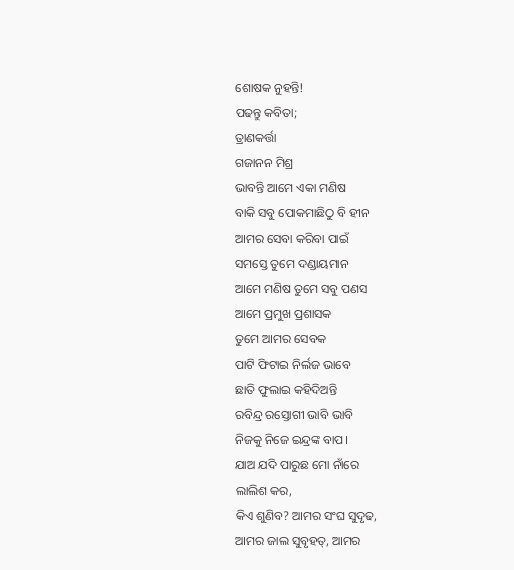ଶୋଷକ ନୁହନ୍ତି!
ପଢନ୍ତୁ କବିତା;
ତ୍ରାଣକର୍ତ୍ତା
ଗଜାନନ ମିଶ୍ର
ଭାବନ୍ତି ଆମେ ଏକା ମଣିଷ
ବାକି ସବୁ ପୋକମାଛିଠୁ ବି ହୀନ
ଆମର ସେବା କରିବା ପାଇଁ
ସମସ୍ତେ ତୁମେ ଦଣ୍ଡାୟମାନ
ଆମେ ମଣିଷ ତୁମେ ସବୁ ପଣସ
ଆମେ ପ୍ରମୁଖ ପ୍ରଶାସକ
ତୁମେ ଆମର ସେବକ
ପାଟି ଫିଟାଇ ନିର୍ଲଜ ଭାବେ
ଛାତି ଫୁଲାଇ କହିଦିଅନ୍ତି
ରବିନ୍ଦ୍ର ରସ୍ତୋଗୀ ଭାବି ଭାବି
ନିଜକୁ ନିଜେ ଇନ୍ଦ୍ରଙ୍କ ବାପ।
ଯାଅ ଯଦି ପାରୁଛ ମୋ ନାଁରେ
ଲାଲିଶ କର,
କିଏ ଶୁଣିବ? ଆମର ସଂଘ ସୁଦୃଢ,
ଆମର ଜାଲ ସୁବୃହତ୍, ଆମର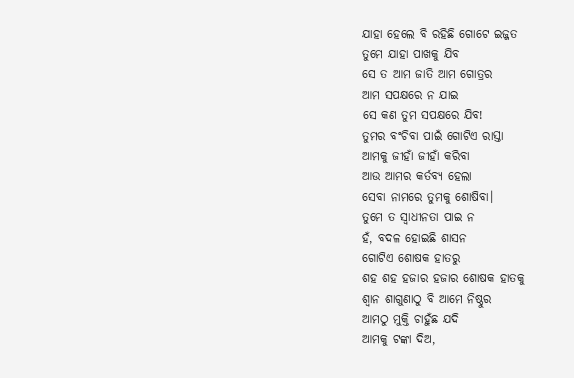ଯାହା ହେଲେ ବି ରହିଛି ଗୋଟେ ଇଜ୍ଜତ
ତୁମେ ଯାହା ପାଖକୁ ଯିବ
ସେ ତ ଆମ ଜାତି ଆମ ଗୋତ୍ରର
ଆମ ସପକ୍ଷରେ ନ ଯାଇ
ସେ କଣ ତୁମ ସପକ୍ଷରେ ଯିବ!
ତୁମର ବଂଚିବା ପାଇଁ ଗୋଟିଏ ରାସ୍ତା
ଆମକୁ ଜୀହାଁ ଜୀହାଁ କରିବା
ଆଉ ଆମର କର୍ତବ୍ୟ ହେଲା
ସେବା ନାମରେ ତୁମକୁ ଶୋଷିବା।
ତୁମେ ତ ସ୍ୱାଧୀନତା ପାଇ ନ
ହଁ, ବଦଳ ହୋଇଛି ଶାସନ
ଗୋଟିଏ ଶୋଷକ ହାତରୁ
ଶହ ଶହ ହଜାର ହଜାର ଶୋଷକ ହାତକୁ
ଶ୍ୱାନ ଶାଗୁଣାଠୁ ବି ଆମେ ନିଷ୍ଠୁର
ଆମଠୁ ମୁକ୍ତି ଚାହୁଁଛ ଯଦି
ଆମକୁ ଟଙ୍କା ଦିଅ,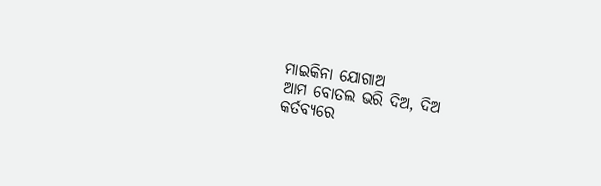ମାଇକିନା ଯୋଗାଅ
ଆମ ବୋତଲ ଭରି ଦିଅ, ଦିଅ
କର୍ତବ୍ଯରେ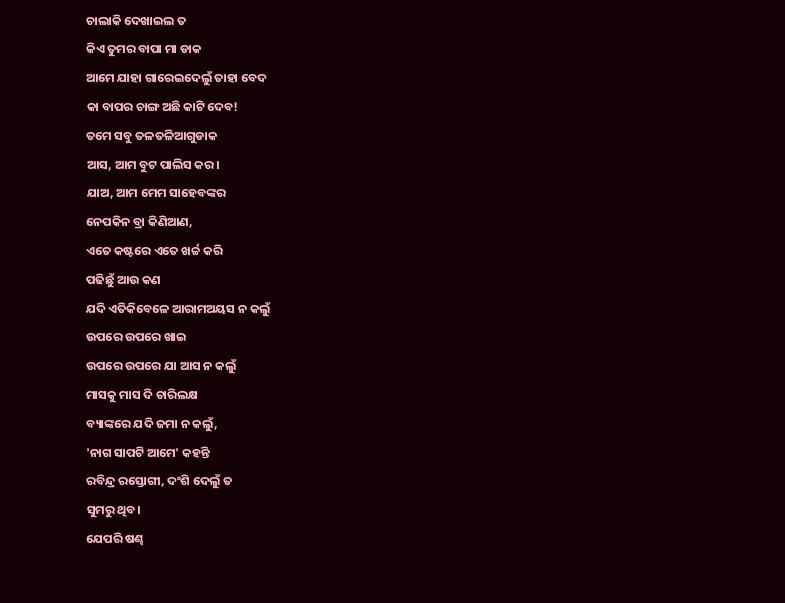ଚାଲାକି ଦେଖାଇଲ ତ
କିଏ ତୁମର ବାପା ମା ଡାକ
ଆମେ ଯାହା ଗାରେଇଦେଲୁଁ ତାହା ବେଦ
କା ବାପର ଚାଙ୍ଗ ଅଛି କାଟି ଦେବ!
ତମେ ସବୁ ତଳତଳିଆଗୁଡାକ
ଆସ, ଆମ ବୁଟ ପାଲିସ କର।
ଯାଅ, ଆମ ମେମ ସାହେବଙ୍କର
ନେପକିନ ବ୍ରା କିଣିଆଣ,
ଏତେ କଷ୍ଟରେ ଏତେ ଖର୍ଚ୍ଚ କରି
ପଢିଛୁଁ ଆଉ କଣ
ଯଦି ଏତିକିବେଳେ ଆରାମଅୟସ ନ କଲୁଁ
ଉପରେ ଉପରେ ଖାଇ
ଉପରେ ଉପରେ ଯା ଆସ ନ କଲୁଁ
ମାସକୁ ମାସ ଦି ଚାରିଲକ୍ଷ
ବ୍ୟାଙ୍କରେ ଯଦି ଜମା ନ କଲୁଁ,
'ନାଗ ସାପଟି ଆମେ' କହନ୍ତି
ରବିନ୍ଦ୍ର ରସ୍ତୋଗୀ, ଦଂଶି ଦେଲୁଁ ତ
ସୁମରୁ ଥିବ।
ଯେପରି ଷଣ୍ଢ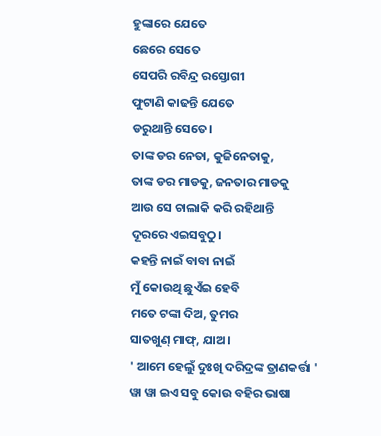ହୁଙ୍କାରେ ଯେତେ
ଛେରେ ସେତେ
ସେପରି ରବିନ୍ଦ୍ର ରସ୍ତୋଗୀ
ଫୁଟାଣି କାଢନ୍ତି ଯେତେ
ଡରୁଥାନ୍ତି ସେତେ।
ତାଙ୍କ ଡର ନେତା, କୁଜିନେତାକୁ,
ତାଙ୍କ ଡର ମାଡକୁ, ଜନତାର ମାଡକୁ
ଆଉ ସେ ଚାଲାକି କରି ରହିଥାନ୍ତି
ଦୂରରେ ଏଇସବୁଠୁ।
କହନ୍ତି ନାଇଁ ବାବା ନାଇଁ
ମୁଁ କୋଉଥି ଛୁଏଁଇ ହେବି
ମତେ ଟଙ୍କା ଦିଅ, ତୁମର
ସାତଖୁଣ୍ ମାଫ୍, ଯାଅ।
' ଆମେ ହେଲୁଁ ଦୁଃଖି ଦରିଦ୍ରଙ୍କ ତ୍ରାଣକର୍ତ୍ତା '
ୱା ୱା ଇଏ ସବୁ କୋଉ ବହିର ଭାଷା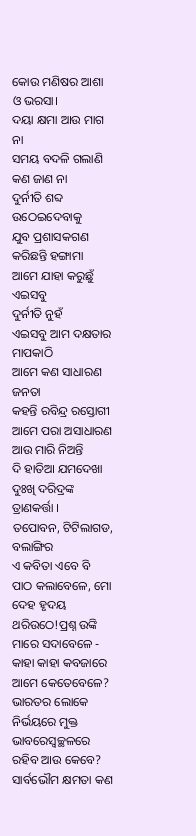କୋଉ ମଣିଷର ଆଶା ଓ ଭରସା।
ଦୟା କ୍ଷମା ଆଉ ମାଗ ନା
ସମୟ ବଦଳି ଗଲାଣି କଣ ଜାଣ ନା
ଦୁର୍ନୀତି ଶବ୍ଦ ଉଠେଇଦେବାକୁ
ଯୁବ ପ୍ରଶାସକଗଣ କରିଛନ୍ତି ହଙ୍ଗାମା
ଆମେ ଯାହା କରୁଛୁଁ ଏଇସବୁ
ଦୁର୍ନୀତି ନୁହଁ
ଏଇସବୁ ଆମ ଦକ୍ଷତାର ମାପକାଠି
ଆମେ କଣ ସାଧାରଣ ଜନତା
କହନ୍ତି ରବିନ୍ଦ୍ର ରସ୍ତୋଗୀ
ଆମେ ପରା ଅସାଧାରଣ
ଆଉ ମାରି ନିଅନ୍ତି
ଦି ହାତିଆ ଯମଦେଖା
ଦୁଃଖି ଦରିଦ୍ରଙ୍କ ତ୍ରାଣକର୍ତ୍ତା ।
ତପୋବନ, ଟିଟିଲାଗଡ, ବଲାଙ୍ଗିର
ଏ କବିତା ଏବେ ବି ପାଠ କଲାବେଳେ, ମୋ ଦେହ ହୃଦୟ ଥରିଉଠେ!ପ୍ରଶ୍ନ ଉଙ୍କି ମାରେ ସଦାବେଳେ - କାହା କାହା କବଜାରେ ଆମେ କେତେବେଳେ?
ଭାରତର ଲୋକେ ନିର୍ଭୟରେ ମୁକ୍ତ ଭାବରେସ୍ୱଚ୍ଛଳରେ ରହିବ ଆଉ କେବେ? ସାର୍ବଭୌମ କ୍ଷମତା କଣ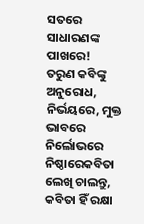ସତରେ ସାଧାରଣଙ୍କ ପାଖରେ!
ତରୁଣ କବିଙ୍କୁ ଅନୁରୋଧ, ନିର୍ଭୟରେ, ମୁକ୍ତ ଭାବରେ ନିର୍ଲୋଭରେ ନିଷ୍ଠାରେକବିତା ଲେଖି ଚାଲନ୍ତୁ, କବିତା ହିଁ ରକ୍ଷା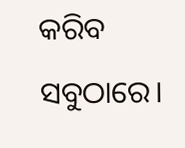କରିବ ସବୁଠାରେ।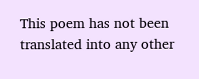This poem has not been translated into any other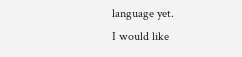language yet.
I would like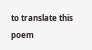to translate this poem